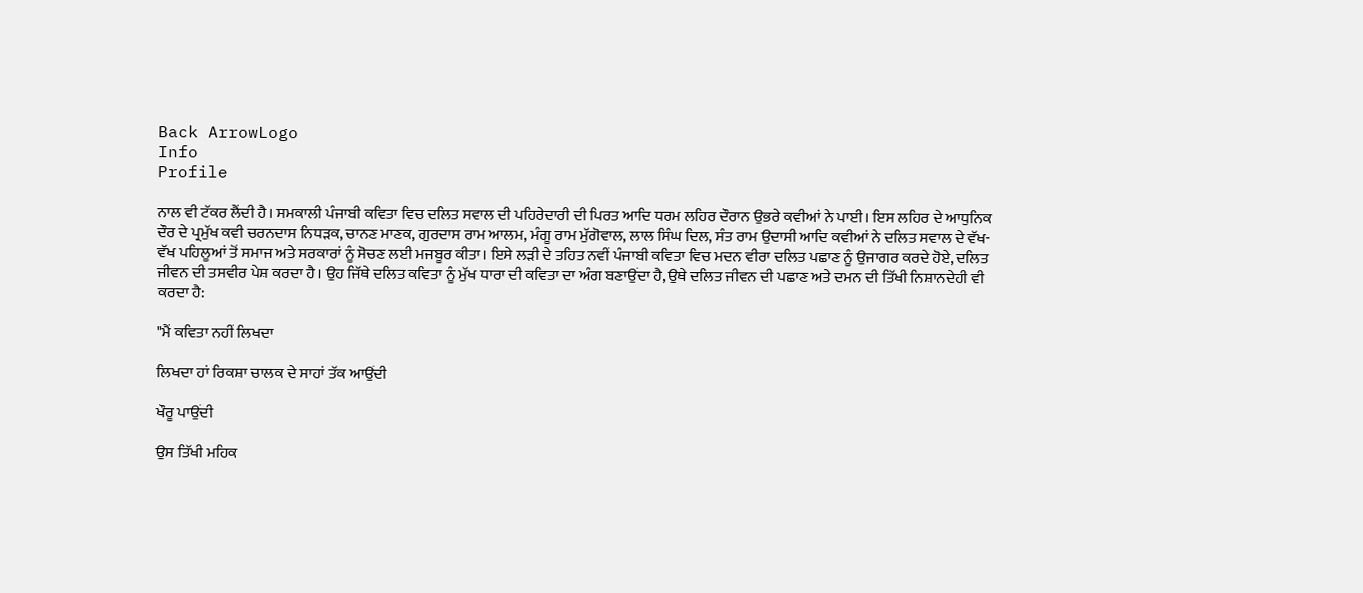Back ArrowLogo
Info
Profile

ਨਾਲ ਵੀ ਟੱਕਰ ਲੈਂਦੀ ਹੈ। ਸਮਕਾਲੀ ਪੰਜਾਬੀ ਕਵਿਤਾ ਵਿਚ ਦਲਿਤ ਸਵਾਲ ਦੀ ਪਹਿਰੇਦਾਰੀ ਦੀ ਪਿਰਤ ਆਦਿ ਧਰਮ ਲਹਿਰ ਦੌਰਾਨ ਉਭਰੇ ਕਵੀਆਂ ਨੇ ਪਾਈ। ਇਸ ਲਹਿਰ ਦੇ ਆਧੁਨਿਕ ਦੌਰ ਦੇ ਪ੍ਰਮੁੱਖ ਕਵੀ ਚਰਨਦਾਸ ਨਿਧੜਕ, ਚਾਨਣ ਮਾਣਕ, ਗੁਰਦਾਸ ਰਾਮ ਆਲਮ, ਮੰਗੂ ਰਾਮ ਮੁੱਗੋਵਾਲ, ਲਾਲ ਸਿੰਘ ਦਿਲ, ਸੰਤ ਰਾਮ ਉਦਾਸੀ ਆਦਿ ਕਵੀਆਂ ਨੇ ਦਲਿਤ ਸਵਾਲ ਦੇ ਵੱਖ-ਵੱਖ ਪਹਿਲੂਆਂ ਤੋਂ ਸਮਾਜ ਅਤੇ ਸਰਕਾਰਾਂ ਨੂੰ ਸੋਚਣ ਲਈ ਮਜਬੂਰ ਕੀਤਾ। ਇਸੇ ਲੜੀ ਦੇ ਤਹਿਤ ਨਵੀਂ ਪੰਜਾਬੀ ਕਵਿਤਾ ਵਿਚ ਮਦਨ ਵੀਰਾ ਦਲਿਤ ਪਛਾਣ ਨੂੰ ਉਜਾਗਰ ਕਰਦੇ ਹੋਏ, ਦਲਿਤ ਜੀਵਨ ਦੀ ਤਸਵੀਰ ਪੇਸ਼ ਕਰਦਾ ਹੈ। ਉਹ ਜਿੱਥੇ ਦਲਿਤ ਕਵਿਤਾ ਨੂੰ ਮੁੱਖ ਧਾਰਾ ਦੀ ਕਵਿਤਾ ਦਾ ਅੰਗ ਬਣਾਉਂਦਾ ਹੈ, ਉਥੇ ਦਲਿਤ ਜੀਵਨ ਦੀ ਪਛਾਣ ਅਤੇ ਦਮਨ ਦੀ ਤਿੱਖੀ ਨਿਸ਼ਾਨਦੇਹੀ ਵੀ ਕਰਦਾ ਹੈ:

"ਮੈਂ ਕਵਿਤਾ ਨਹੀਂ ਲਿਖਦਾ

ਲਿਖਦਾ ਹਾਂ ਰਿਕਸ਼ਾ ਚਾਲਕ ਦੇ ਸਾਹਾਂ ਤੱਕ ਆਉਂਦੀ

ਖੌਰੂ ਪਾਉਂਦੀ

ਉਸ ਤਿੱਖੀ ਮਹਿਕ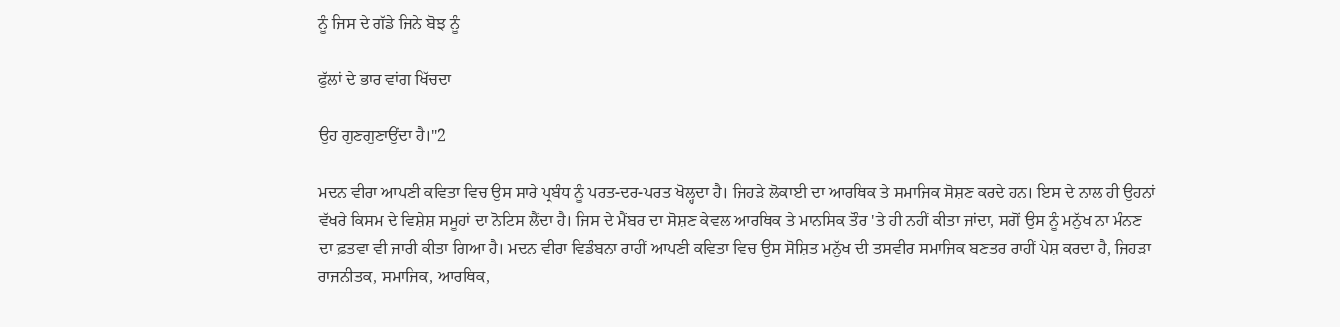ਨੂੰ ਜਿਸ ਦੇ ਗੱਡੇ ਜਿਨੇ ਬੋਝ ਨੂੰ

ਫੁੱਲਾਂ ਦੇ ਭਾਰ ਵਾਂਗ ਖਿੱਚਦਾ

ਉਹ ਗੁਣਗੁਣਾਉਂਦਾ ਹੈ।"2

ਮਦਨ ਵੀਰਾ ਆਪਣੀ ਕਵਿਤਾ ਵਿਚ ਉਸ ਸਾਰੇ ਪ੍ਰਬੰਧ ਨੂੰ ਪਰਤ-ਦਰ-ਪਰਤ ਖੋਲ੍ਹਦਾ ਹੈ। ਜਿਹੜੇ ਲੋਕਾਈ ਦਾ ਆਰਥਿਕ ਤੇ ਸਮਾਜਿਕ ਸੋਸ਼ਣ ਕਰਦੇ ਹਨ। ਇਸ ਦੇ ਨਾਲ ਹੀ ਉਹਨਾਂ ਵੱਖਰੇ ਕਿਸਮ ਦੇ ਵਿਸ਼ੇਸ਼ ਸਮੂਹਾਂ ਦਾ ਨੋਟਿਸ ਲੈਂਦਾ ਹੈ। ਜਿਸ ਦੇ ਮੈਂਬਰ ਦਾ ਸੋਸ਼ਣ ਕੇਵਲ ਆਰਥਿਕ ਤੇ ਮਾਨਸਿਕ ਤੌਰ 'ਤੇ ਹੀ ਨਹੀਂ ਕੀਤਾ ਜਾਂਦਾ, ਸਗੋਂ ਉਸ ਨੂੰ ਮਨੁੱਖ ਨਾ ਮੰਨਣ ਦਾ ਫ਼ਤਵਾ ਵੀ ਜਾਰੀ ਕੀਤਾ ਗਿਆ ਹੈ। ਮਦਨ ਵੀਰਾ ਵਿਡੰਬਨਾ ਰਾਹੀਂ ਆਪਣੀ ਕਵਿਤਾ ਵਿਚ ਉਸ ਸੋਸ਼ਿਤ ਮਨੁੱਖ ਦੀ ਤਸਵੀਰ ਸਮਾਜਿਕ ਬਣਤਰ ਰਾਹੀਂ ਪੇਸ਼ ਕਰਦਾ ਹੈ, ਜਿਹੜਾ ਰਾਜਨੀਤਕ, ਸਮਾਜਿਕ, ਆਰਥਿਕ,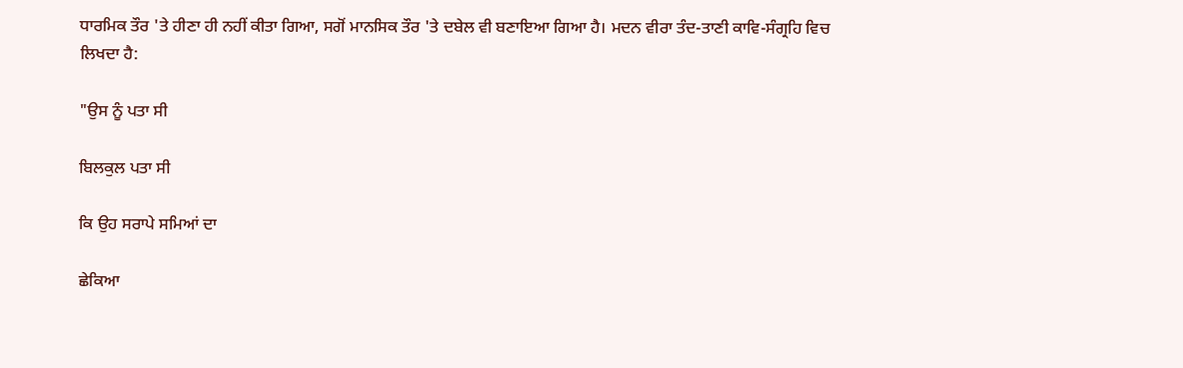ਧਾਰਮਿਕ ਤੌਰ 'ਤੇ ਹੀਣਾ ਹੀ ਨਹੀਂ ਕੀਤਾ ਗਿਆ, ਸਗੋਂ ਮਾਨਸਿਕ ਤੌਰ 'ਤੇ ਦਬੇਲ ਵੀ ਬਣਾਇਆ ਗਿਆ ਹੈ। ਮਦਨ ਵੀਰਾ ਤੰਦ-ਤਾਣੀ ਕਾਵਿ-ਸੰਗ੍ਰਹਿ ਵਿਚ ਲਿਖਦਾ ਹੈ:

"ਉਸ ਨੂੰ ਪਤਾ ਸੀ

ਬਿਲਕੁਲ ਪਤਾ ਸੀ

ਕਿ ਉਹ ਸਰਾਪੇ ਸਮਿਆਂ ਦਾ

ਛੇਕਿਆ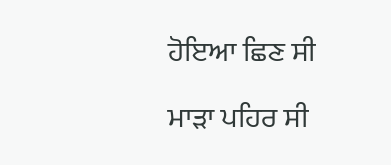ਹੋਇਆ ਛਿਣ ਸੀ

ਮਾੜਾ ਪਹਿਰ ਸੀ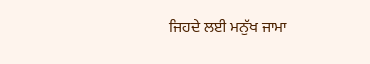ਜਿਹਦੇ ਲਈ ਮਨੁੱਖ ਜਾਮਾ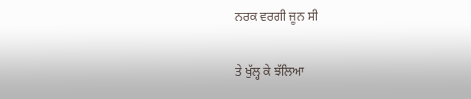ਨਰਕ ਵਰਗੀ ਜੂਨ ਸੀ

ਤੇ ਖੁੱਲ੍ਹ ਕੇ ਝੱਲਿਆ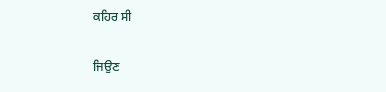ਕਹਿਰ ਸੀ

ਜਿਉਣ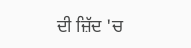ਦੀ ਜ਼ਿੱਦ 'ਚ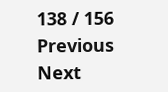138 / 156
Previous
Next